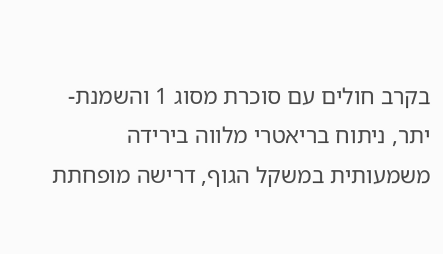בקרב חולים עם סוכרת מסוג 1 והשמנת-יתר, ניתוח בריאטרי מלווה בירידה משמעותית במשקל הגוף, דרישה מופחתת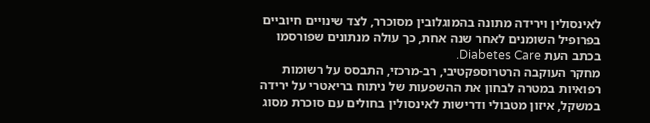לאינסולין וירידה מתונה בהמוגלובין מסוכרר, לצד שינויים חיוביים בפרופיל השומנים לאחר שנה אחת, כך עולה מנתונים שפורסמו בכתב העת Diabetes Care.
מחקר העוקבה הרטרוספקטיבי, רב-מרכזי, התבסס על רשומות רפואיות במטרה לבחון את ההשפעות של ניתוח בריאטרי על ירידה במשקל, איזון מטבולי ודרישות לאינסולין בחולים עם סוכרת מסוג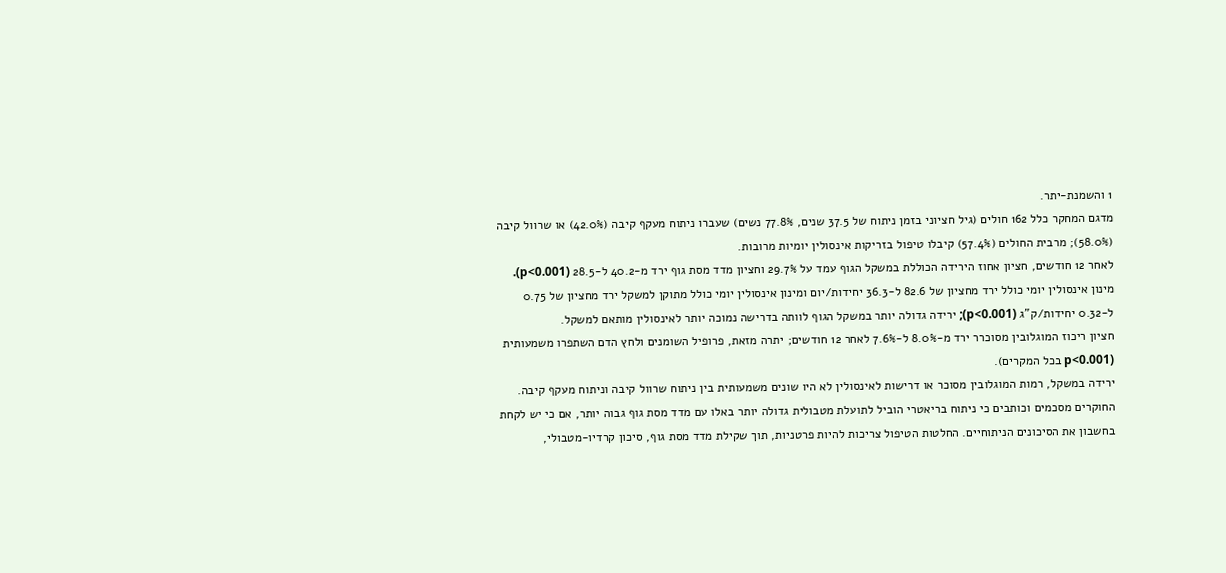1 והשמנת-יתר.
מדגם המחקר כלל 162 חולים (גיל חציוני בזמן ניתוח של 37.5 שנים, 77.8% נשים) שעברו ניתוח מעקף קיבה (42.0%) או שרוול קיבה (58.0%); מרבית החולים (57.4%) קיבלו טיפול בזריקות אינסולין יומיות מרובות.
לאחר 12 חודשים, חציון אחוז הירידה הכוללת במשקל הגוף עמד על 29.7% וחציון מדד מסת גוף ירד מ-40.2 ל-28.5 (p<0.001).
מינון אינסולין יומי כולל ירד מחציון של 82.6 ל-36.3 יחידות/יום ומינון אינסולין יומי כולל מתוקן למשקל ירד מחציון של 0.75 ל-0.32 יחידות/ק”ג (p<0.001); ירידה גדולה יותר במשקל הגוף לוותה בדרישה נמוכה יותר לאינסולין מותאם למשקל.
חציון ריכוז המוגלובין מסוכרר ירד מ-8.0% ל-7.6% לאחר 12 חודשים; יתרה מזאת, פרופיל השומנים ולחץ הדם השתפרו משמעותית (p<0.001 בכל המקרים).
ירידה במשקל, רמות המוגלובין מסוכר או דרישות לאינסולין לא היו שונים משמעותית בין ניתוח שרוול קיבה וניתוח מעקף קיבה.
החוקרים מסכמים וכותבים כי ניתוח בריאטרי הוביל לתועלת מטבולית גדולה יותר באלו עם מדד מסת גוף גבוה יותר, אם כי יש לקחת בחשבון את הסיכונים הניתוחיים. החלטות הטיפול צריכות להיות פרטניות, תוך שקילת מדד מסת גוף, סיכון קרדיו-מטבולי,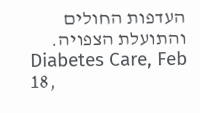העדפות החולים והתועלת הצפויה.
Diabetes Care, Feb 18,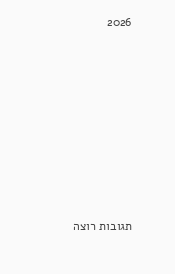2026









תגובות רוצה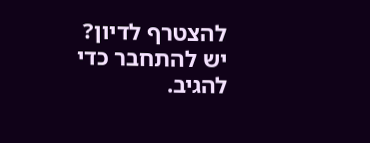להצטרף לדיון?
יש להתחבר כדי להגיב.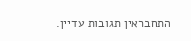התחבראין תגובות עדיין.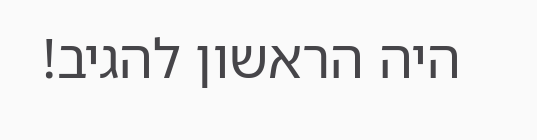היה הראשון להגיב!